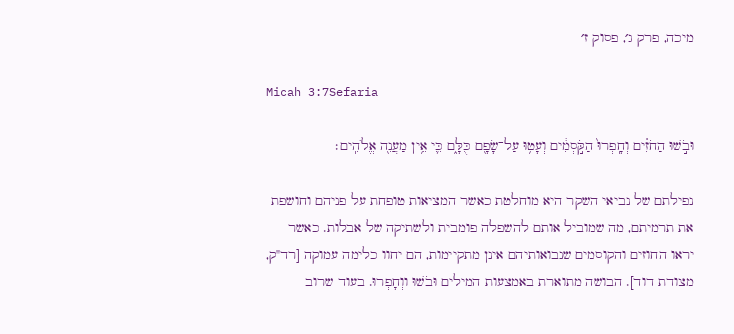מיכה, פרק ג׳, פסוק ז׳

Micah 3:7Sefaria

וּבֹ֣שׁוּ הַחֹזִ֗ים וְחָֽפְרוּ֙ הַקֹּ֣סְמִ֔ים וְעָט֥וּ עַל־שָׂפָ֖ם כֻּלָּ֑ם כִּ֛י אֵ֥ין מַעֲנֵ֖ה אֱלֹהִֽים׃

נפילתם של נביאי השקר היא מוחלטת כאשר המציאות טופחת על פניהם וחושפת את תרמיתם, מה שמוביל אותם להשפלה פומבית ולשתיקה של אבלות. כאשר יראו החוזים והקוסמים שנבואותיהם אינן מתקיימות, הם יחוו כלימה עמוקה [רד"ק, מצודת דוד]. הבושה מתוארת באמצעות המילים וּבֹשׁוּ ווְחָפְרוּ. בעוד שרוב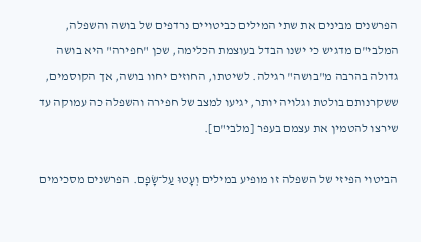הפרשנים מבינים את שתי המילים כביטויים נרדפים של בושה והשפלה, המלבי"ם מדגיש כי ישנו הבדל בעוצמת הכלימה, שכן "חפירה" היא בושה גדולה בהרבה מ"בושה" רגילה. לשיטתו, החוזים יחוו בושה, אך הקוסמים, ששקרנותם בולטת וגלויה יותר, יגיעו למצב של חפירה והשפלה כה עמוקה עד שירצו להטמין את עצמם בעפר [מלבי"ם].

הביטוי הפיזי של השפלה זו מופיע במילים וְעָטוּ עַל־שָׂפָם. הפרשנים מסכימים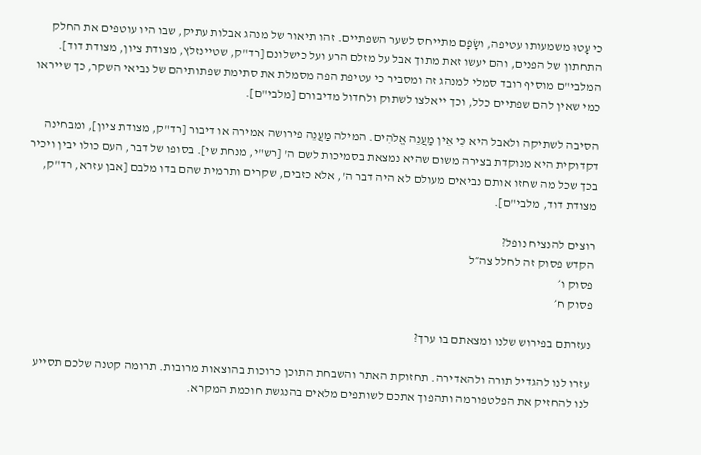כי עָטוּ משמעותו עטיפה, ושָׂפָם מתייחס לשער השפתיים. זהו תיאור של מנהג אבלות עתיק, שבו היו עוטפים את החלק התחתון של הפנים, והם יעשו זאת מתוך אבל על מזלם הרע ועל כישלונם [רד"ק, שטיינזלץ, מצודת ציון, מצודת דוד]. המלבי"ם מוסיף רובד סמלי למנהג זה ומסביר כי עטיפת הפה מסמלת את סתימת שפתותיהם של נביאי השקר, כך שייראו כמי שאין להם שפתיים כלל, וכך ייאלצו לשתוק ולחדול מדיבורם [מלבי"ם].

הסיבה לשתיקה ולאבל היא כִּי אֵין מַעֲנֵה אֱלֹהִים. המילה מַעֲנֵה פירושה אמירה או דיבור [רד"ק, מצודת ציון], ומבחינה דקדוקית היא מנוקדת בצירה משום שהיא נמצאת בסמיכות לשם ה' [רש"י, מנחת שי]. בסופו של דבר, העם כולו יבין ויכיר בכך שכל מה שחזו אותם נביאים מעולם לא היה דבר ה', אלא כזבים, שקרים ותרמית שהם בדו מלבם [אבן עזרא, רד"ק, מצודת דוד, מלבי"ם].

רוצים להנציח נופל?
הקדש פסוק זה לחלל צה״ל
פסוק ו׳
פסוק ח׳

נעזרתם בפירוש שלנו ומצאתם בו ערך?

עזרו לנו להגדיל תורה ולהאדירה. תחזוקת האתר והשבחת התוכן כרוכות בהוצאות מרובות. תרומה קטנה שלכם תסייע לנו להחזיק את הפלטפורמה ותהפוך אתכם לשותפים מלאים בהנגשת חוכמת המקרא.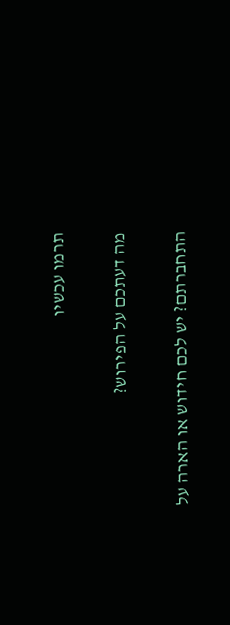תרמו עכשיו

מה דעתכם על הפירוש?

התחברתם? יש לכם חידוש או הארה על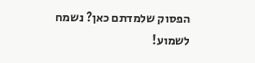הפסוק שלמדתם כאן? נשמח לשמוע!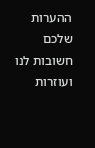ההערות שלכם חשובות לנו ועוזרות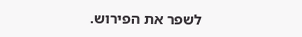לשפר את הפירוש.